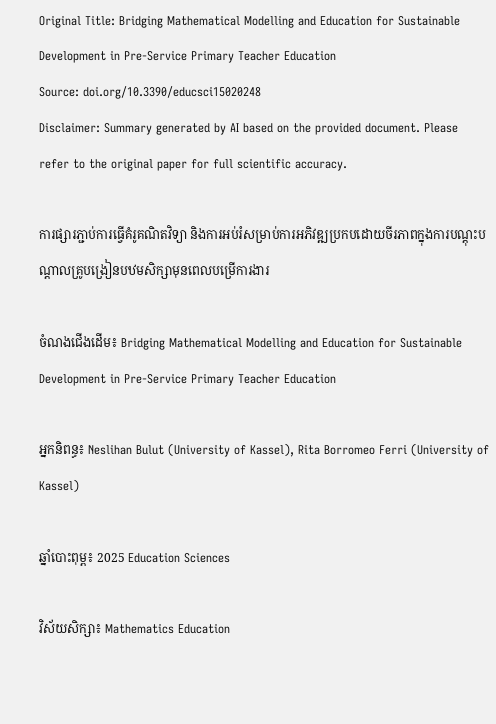Original Title: Bridging Mathematical Modelling and Education for Sustainable Development in Pre-Service Primary Teacher Education
Source: doi.org/10.3390/educsci15020248
Disclaimer: Summary generated by AI based on the provided document. Please refer to the original paper for full scientific accuracy.

ការផ្សារភ្ជាប់ការធ្វើគំរូគណិតវិទ្យា និងការអប់រំសម្រាប់ការអភិវឌ្ឍប្រកបដោយចីរភាពក្នុងការបណ្តុះបណ្តាលគ្រូបង្រៀនបឋមសិក្សាមុនពេលបម្រើការងារ

ចំណងជើងដើម៖ Bridging Mathematical Modelling and Education for Sustainable Development in Pre-Service Primary Teacher Education

អ្នកនិពន្ធ៖ Neslihan Bulut (University of Kassel), Rita Borromeo Ferri (University of Kassel)

ឆ្នាំបោះពុម្ព៖ 2025 Education Sciences

វិស័យសិក្សា៖ Mathematics Education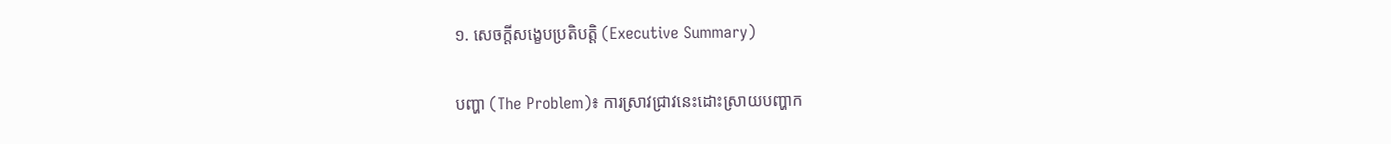១. សេចក្តីសង្ខេបប្រតិបត្តិ (Executive Summary)

បញ្ហា (The Problem)៖ ការស្រាវជ្រាវនេះដោះស្រាយបញ្ហាក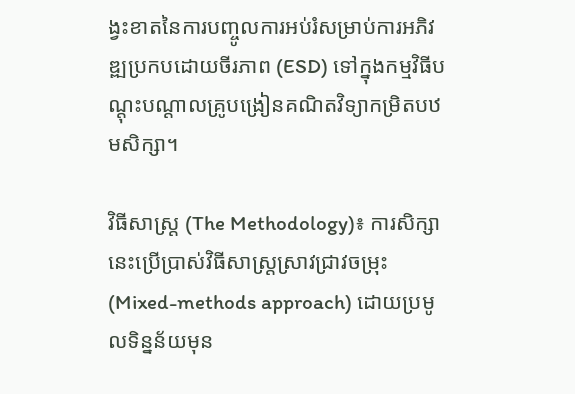ង្វះខាតនៃការបញ្ចូលការអប់រំសម្រាប់ការអភិវឌ្ឍប្រកបដោយចីរភាព (ESD) ទៅក្នុងកម្មវិធីបណ្តុះបណ្តាលគ្រូបង្រៀនគណិតវិទ្យាកម្រិតបឋមសិក្សា។

វិធីសាស្ត្រ (The Methodology)៖ ការសិក្សានេះប្រើប្រាស់វិធីសាស្រ្តស្រាវជ្រាវចម្រុះ (Mixed-methods approach) ដោយប្រមូលទិន្នន័យមុន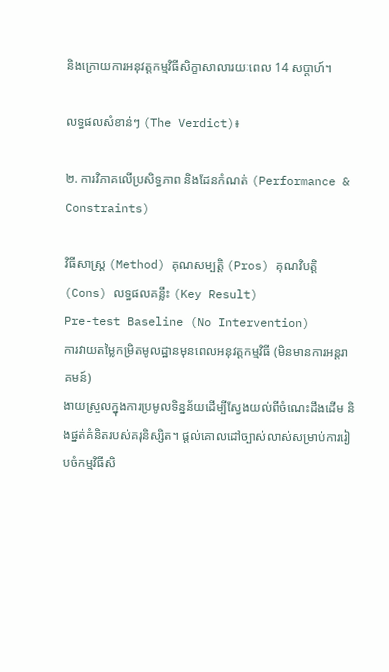និងក្រោយការអនុវត្តកម្មវិធីសិក្ខាសាលារយៈពេល 14 សប្តាហ៍។

លទ្ធផលសំខាន់ៗ (The Verdict)៖

២. ការវិភាគលើប្រសិទ្ធភាព និងដែនកំណត់ (Performance & Constraints)

វិធីសាស្ត្រ (Method) គុណសម្បត្តិ (Pros) គុណវិបត្តិ (Cons) លទ្ធផលគន្លឹះ (Key Result)
Pre-test Baseline (No Intervention)
ការវាយតម្លៃកម្រិតមូលដ្ឋានមុនពេលអនុវត្តកម្មវិធី (មិនមានការអន្តរាគមន៍)
ងាយស្រួលក្នុងការប្រមូលទិន្នន័យដើម្បីស្វែងយល់ពីចំណេះដឹងដើម និងផ្នត់គំនិតរបស់គរុនិស្សិត។ ផ្តល់គោលដៅច្បាស់លាស់សម្រាប់ការរៀបចំកម្មវិធីសិ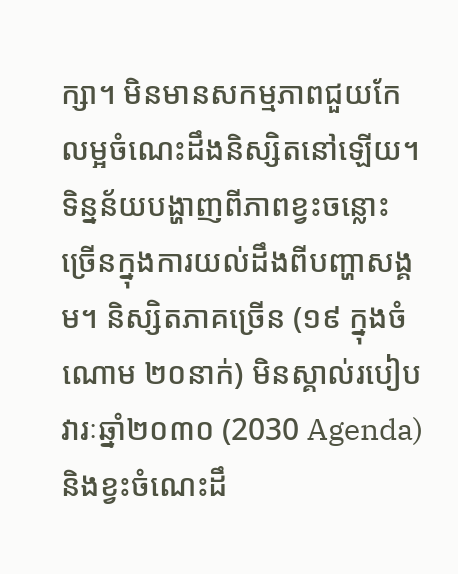ក្សា។ មិនមានសកម្មភាពជួយកែលម្អចំណេះដឹងនិស្សិតនៅឡើយ។ ទិន្នន័យបង្ហាញពីភាពខ្វះចន្លោះច្រើនក្នុងការយល់ដឹងពីបញ្ហាសង្គម។ និស្សិតភាគច្រើន (១៩ ក្នុងចំណោម ២០នាក់) មិនស្គាល់របៀបវារៈឆ្នាំ២០៣០ (2030 Agenda) និងខ្វះចំណេះដឹ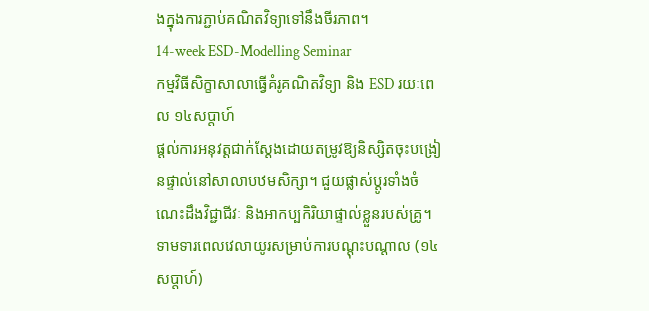ងក្នុងការភ្ជាប់គណិតវិទ្យាទៅនឹងចីរភាព។
14-week ESD-Modelling Seminar
កម្មវិធីសិក្ខាសាលាធ្វើគំរូគណិតវិទ្យា និង ESD រយៈពេល ១៤សប្តាហ៍
ផ្តល់ការអនុវត្តជាក់ស្តែងដោយតម្រូវឱ្យនិស្សិតចុះបង្រៀនផ្ទាល់នៅសាលាបឋមសិក្សា។ ជួយផ្លាស់ប្តូរទាំងចំណេះដឹងវិជ្ជាជីវៈ និងអាកប្បកិរិយាផ្ទាល់ខ្លួនរបស់គ្រូ។ ទាមទារពេលវេលាយូរសម្រាប់ការបណ្តុះបណ្តាល (១៤សប្តាហ៍)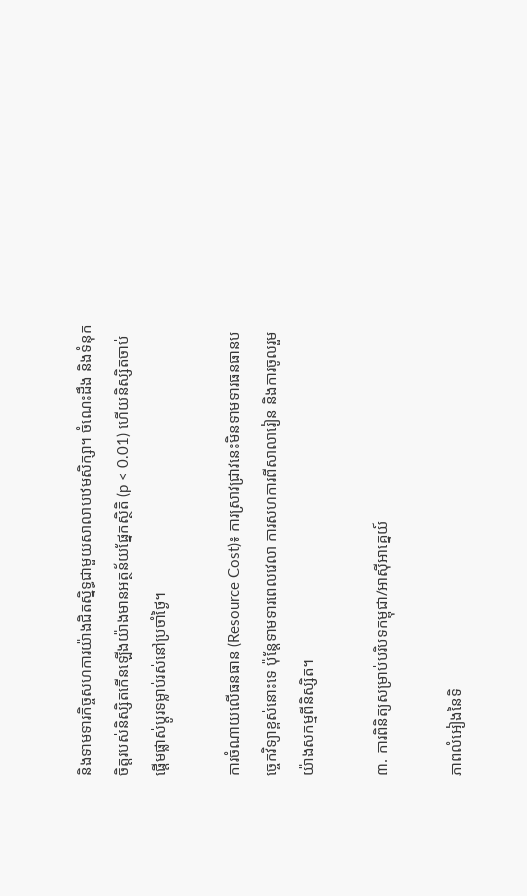និងទាមទារកិច្ចសហការយ៉ាងជិតស្និទ្ធជាមួយសាលាបឋមសិក្សា។ ចំណេះដឹង និងទំនុកចិត្តរបស់និស្សិតកើនឡើងយ៉ាងមានអត្ថន័យផ្នែកស្ថិតិ (p < 0.01) ហើយនិស្សិតចាប់ផ្តើមផ្លាស់ប្តូរទម្លាប់រស់នៅប្រចាំថ្ងៃ។

ការចំណាយលើធនធាន (Resource Cost)៖ ការស្រាវជ្រាវនេះមិនទាមទារធនធានបច្ចេកវិទ្យាខ្ពស់នោះទេ ប៉ុន្តែទាមទារពេលវេលា ការសហការពីសាលារៀន និងការចូលរួមយ៉ាងសកម្មពីនិស្សិត។

៣. ការពិនិត្យសម្រាប់បរិបទកម្ពុជា/អាស៊ីអាគ្នេយ៍

ភាពលំអៀងនៃទិ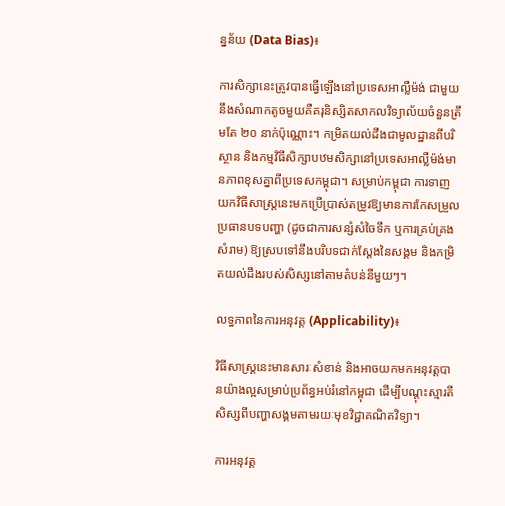ន្នន័យ (Data Bias)៖

ការសិក្សានេះត្រូវបានធ្វើឡើងនៅប្រទេសអាល្លឺម៉ង់ ជាមួយនឹងសំណាកតូចមួយគឺគរុនិស្សិតសាកលវិទ្យាល័យចំនួនត្រឹមតែ ២០ នាក់ប៉ុណ្ណោះ។ កម្រិតយល់ដឹងជាមូលដ្ឋានពីបរិស្ថាន និងកម្មវិធីសិក្សាបឋមសិក្សានៅប្រទេសអាល្លឺម៉ង់មានភាពខុសគ្នាពីប្រទេសកម្ពុជា។ សម្រាប់កម្ពុជា ការទាញយកវិធីសាស្ត្រនេះមកប្រើប្រាស់តម្រូវឱ្យមានការកែសម្រួលប្រធានបទបញ្ហា (ដូចជាការសន្សំសំចៃទឹក ឬការគ្រប់គ្រងសំរាម) ឱ្យស្របទៅនឹងបរិបទជាក់ស្តែងនៃសង្គម និងកម្រិតយល់ដឹងរបស់សិស្សនៅតាមតំបន់នីមួយៗ។

លទ្ធភាពនៃការអនុវត្ត (Applicability)៖

វិធីសាស្ត្រនេះមានសារៈសំខាន់ និងអាចយកមកអនុវត្តបានយ៉ាងល្អសម្រាប់ប្រព័ន្ធអប់រំនៅកម្ពុជា ដើម្បីបណ្តុះស្មារតីសិស្សពីបញ្ហាសង្គមតាមរយៈមុខវិជ្ជាគណិតវិទ្យា។

ការអនុវត្ត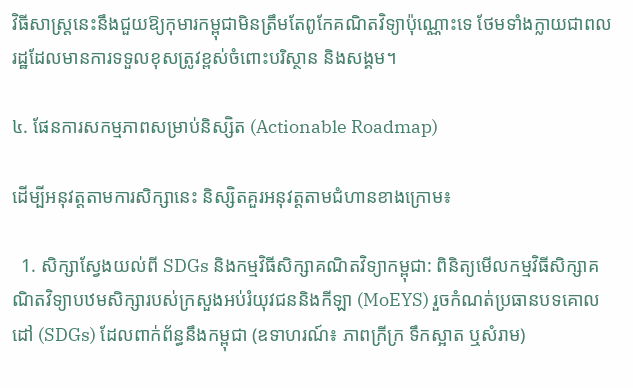វិធីសាស្រ្តនេះនឹងជួយឱ្យកុមារកម្ពុជាមិនត្រឹមតែពូកែគណិតវិទ្យាប៉ុណ្ណោះទេ ថែមទាំងក្លាយជាពលរដ្ឋដែលមានការទទួលខុសត្រូវខ្ពស់ចំពោះបរិស្ថាន និងសង្គម។

៤. ផែនការសកម្មភាពសម្រាប់និស្សិត (Actionable Roadmap)

ដើម្បីអនុវត្តតាមការសិក្សានេះ និស្សិតគួរអនុវត្តតាមជំហានខាងក្រោម៖

  1. សិក្សាស្វែងយល់ពី SDGs និងកម្មវិធីសិក្សាគណិតវិទ្យាកម្ពុជា: ពិនិត្យមើលកម្មវិធីសិក្សាគណិតវិទ្យាបឋមសិក្សារបស់ក្រសួងអប់រំយុវជននិងកីឡា (MoEYS) រួចកំណត់ប្រធានបទគោលដៅ (SDGs) ដែលពាក់ព័ន្ធនឹងកម្ពុជា (ឧទាហរណ៍៖ ភាពក្រីក្រ ទឹកស្អាត ឬសំរាម)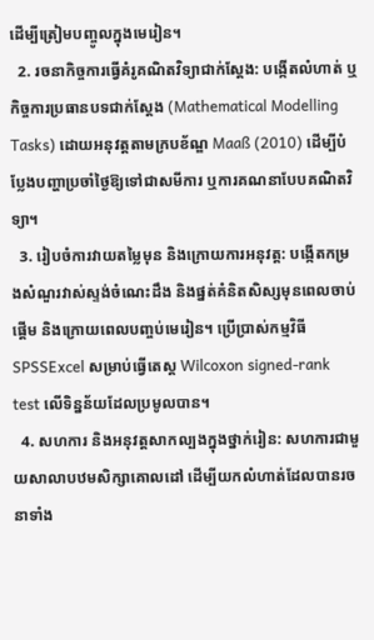ដើម្បីត្រៀមបញ្ចូលក្នុងមេរៀន។
  2. រចនាកិច្ចការធ្វើគំរូគណិតវិទ្យាជាក់ស្តែង: បង្កើតលំហាត់ ឬកិច្ចការប្រធានបទជាក់ស្តែង (Mathematical Modelling Tasks) ដោយអនុវត្តតាមក្របខ័ណ្ឌ Maaß (2010) ដើម្បីបំប្លែងបញ្ហាប្រចាំថ្ងៃឱ្យទៅជាសមីការ ឬការគណនាបែបគណិតវិទ្យា។
  3. រៀបចំការវាយតម្លៃមុន និងក្រោយការអនុវត្ត: បង្កើតកម្រងសំណួរវាស់ស្ទង់ចំណេះដឹង និងផ្នត់គំនិតសិស្សមុនពេលចាប់ផ្តើម និងក្រោយពេលបញ្ចប់មេរៀន។ ប្រើប្រាស់កម្មវិធី SPSSExcel សម្រាប់ធ្វើតេស្ត Wilcoxon signed-rank test លើទិន្នន័យដែលប្រមូលបាន។
  4. សហការ និងអនុវត្តសាកល្បងក្នុងថ្នាក់រៀន: សហការជាមួយសាលាបឋមសិក្សាគោលដៅ ដើម្បីយកលំហាត់ដែលបានរចនាទាំង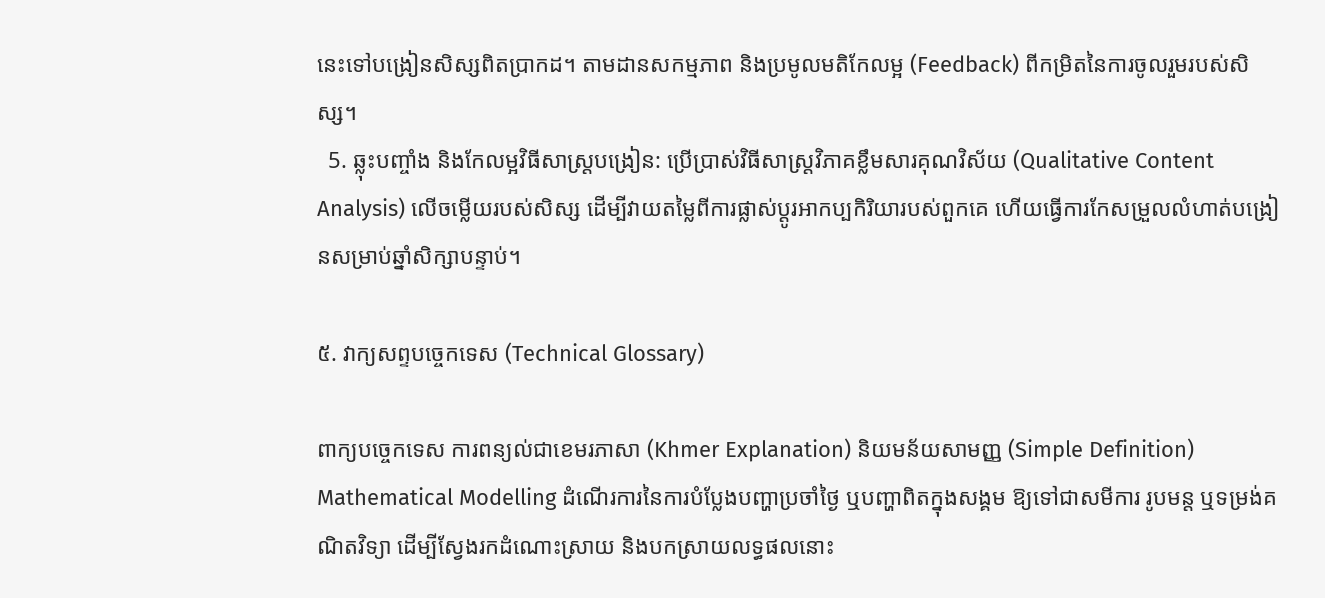នេះទៅបង្រៀនសិស្សពិតប្រាកដ។ តាមដានសកម្មភាព និងប្រមូលមតិកែលម្អ (Feedback) ពីកម្រិតនៃការចូលរួមរបស់សិស្ស។
  5. ឆ្លុះបញ្ចាំង និងកែលម្អវិធីសាស្ត្របង្រៀន: ប្រើប្រាស់វិធីសាស្ត្រវិភាគខ្លឹមសារគុណវិស័យ (Qualitative Content Analysis) លើចម្លើយរបស់សិស្ស ដើម្បីវាយតម្លៃពីការផ្លាស់ប្តូរអាកប្បកិរិយារបស់ពួកគេ ហើយធ្វើការកែសម្រួលលំហាត់បង្រៀនសម្រាប់ឆ្នាំសិក្សាបន្ទាប់។

៥. វាក្យសព្ទបច្ចេកទេស (Technical Glossary)

ពាក្យបច្ចេកទេស ការពន្យល់ជាខេមរភាសា (Khmer Explanation) និយមន័យសាមញ្ញ (Simple Definition)
Mathematical Modelling ដំណើរការនៃការបំប្លែងបញ្ហាប្រចាំថ្ងៃ ឬបញ្ហាពិតក្នុងសង្គម ឱ្យទៅជាសមីការ រូបមន្ត ឬទម្រង់គណិតវិទ្យា ដើម្បីស្វែងរកដំណោះស្រាយ និងបកស្រាយលទ្ធផលនោះ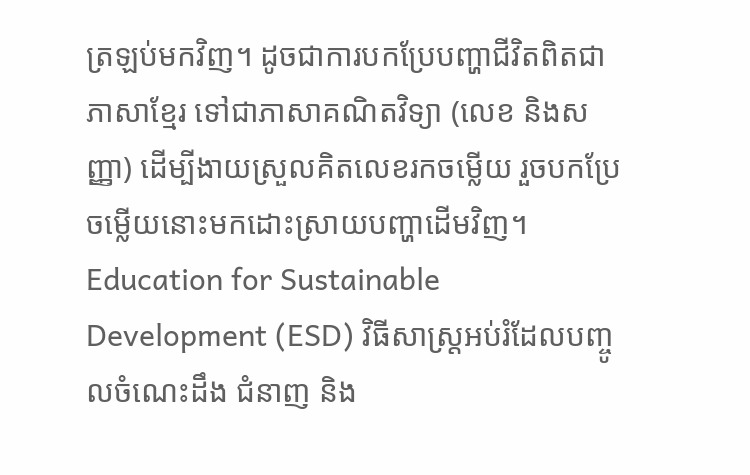ត្រឡប់មកវិញ។ ដូចជាការបកប្រែបញ្ហាជីវិតពិតជាភាសាខ្មែរ ទៅជាភាសាគណិតវិទ្យា (លេខ និងសញ្ញា) ដើម្បីងាយស្រួលគិតលេខរកចម្លើយ រួចបកប្រែចម្លើយនោះមកដោះស្រាយបញ្ហាដើមវិញ។
Education for Sustainable Development (ESD) វិធីសាស្ត្រអប់រំដែលបញ្ចូលចំណេះដឹង ជំនាញ និង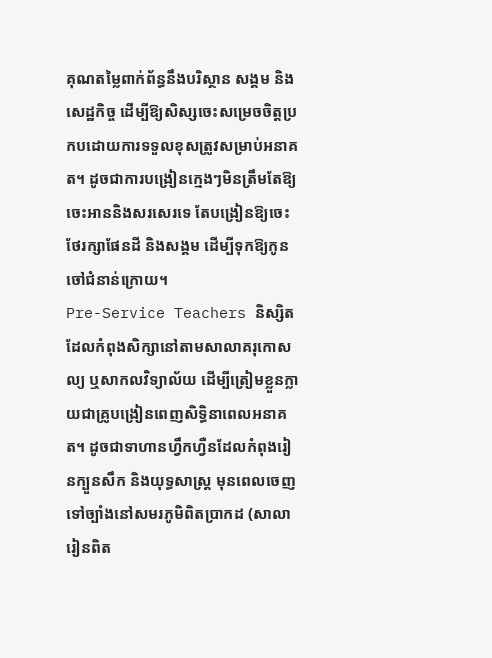គុណតម្លៃពាក់ព័ន្ធនឹងបរិស្ថាន សង្គម និងសេដ្ឋកិច្ច ដើម្បីឱ្យសិស្សចេះសម្រេចចិត្តប្រកបដោយការទទួលខុសត្រូវសម្រាប់អនាគត។ ដូចជាការបង្រៀនក្មេងៗមិនត្រឹមតែឱ្យចេះអាននិងសរសេរទេ តែបង្រៀនឱ្យចេះថែរក្សាផែនដី និងសង្គម ដើម្បីទុកឱ្យកូនចៅជំនាន់ក្រោយ។
Pre-Service Teachers និស្សិតដែលកំពុងសិក្សានៅតាមសាលាគរុកោសល្យ ឬសាកលវិទ្យាល័យ ដើម្បីត្រៀមខ្លួនក្លាយជាគ្រូបង្រៀនពេញសិទ្ធិនាពេលអនាគត។ ដូចជាទាហានហ្វឹកហ្វឺនដែលកំពុងរៀនក្បួនសឹក និងយុទ្ធសាស្ត្រ មុនពេលចេញទៅច្បាំងនៅសមរភូមិពិតប្រាកដ (សាលារៀនពិត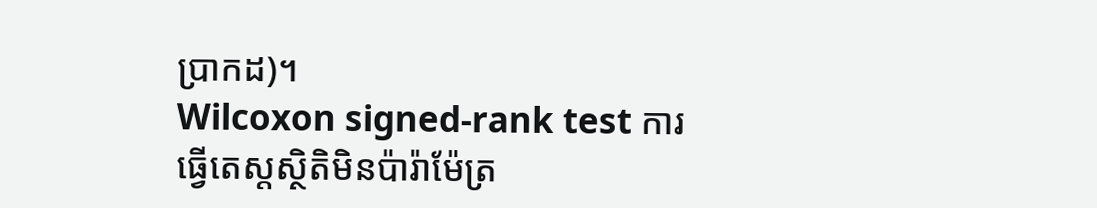ប្រាកដ)។
Wilcoxon signed-rank test ការធ្វើតេស្តស្ថិតិមិនប៉ារ៉ាម៉ែត្រ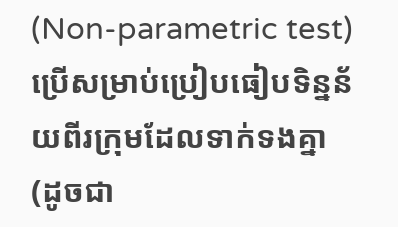(Non-parametric test) ប្រើសម្រាប់ប្រៀបធៀបទិន្នន័យពីរក្រុមដែលទាក់ទងគ្នា (ដូចជា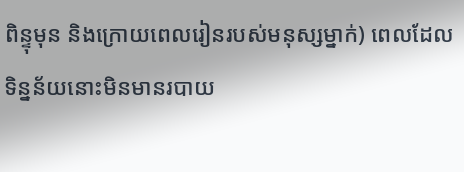ពិន្ទុមុន និងក្រោយពេលរៀនរបស់មនុស្សម្នាក់) ពេលដែលទិន្នន័យនោះមិនមានរបាយ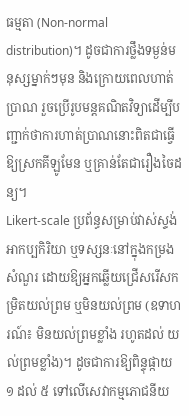ធម្មតា (Non-normal distribution)។ ដូចជាការថ្លឹងទម្ងន់មនុស្សម្នាក់ៗមុន និងក្រោយពេលហាត់ប្រាណ រួចប្រើរូបមន្តគណិតវិទ្យាដើម្បីបញ្ជាក់ថាការហាត់ប្រាណនោះពិតជាធ្វើឱ្យស្រកគីឡូមែន ឬគ្រាន់តែជារឿងចៃដន្យ។
Likert-scale ប្រព័ន្ធសម្រាប់វាស់ស្ទង់អាកប្បកិរិយា ឬទស្សនៈនៅក្នុងកម្រងសំណួរ ដោយឱ្យអ្នកឆ្លើយជ្រើសរើសកម្រិតយល់ព្រម ឬមិនយល់ព្រម (ឧទាហរណ៍៖ មិនយល់ព្រមខ្លាំង រហូតដល់ យល់ព្រមខ្លាំង)។ ដូចជាការឱ្យពិន្ទុផ្កាយ ១ ដល់ ៥ ទៅលើសេវាកម្មភោជនីយ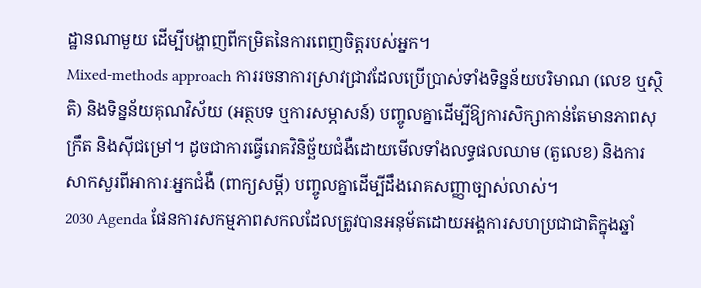ដ្ឋានណាមួយ ដើម្បីបង្ហាញពីកម្រិតនៃការពេញចិត្តរបស់អ្នក។
Mixed-methods approach ការរចនាការស្រាវជ្រាវដែលប្រើប្រាស់ទាំងទិន្នន័យបរិមាណ (លេខ ឬស្ថិតិ) និងទិន្នន័យគុណវិស័យ (អត្ថបទ ឬការសម្ភាសន៍) បញ្ចូលគ្នាដើម្បីឱ្យការសិក្សាកាន់តែមានភាពសុក្រឹត និងស៊ីជម្រៅ។ ដូចជាការធ្វើរោគវិនិច្ឆ័យជំងឺដោយមើលទាំងលទ្ធផលឈាម (តួលេខ) និងការសាកសួរពីអាការៈអ្នកជំងឺ (ពាក្យសម្តី) បញ្ចូលគ្នាដើម្បីដឹងរោគសញ្ញាច្បាស់លាស់។
2030 Agenda ផែនការសកម្មភាពសកលដែលត្រូវបានអនុម័តដោយអង្គការសហប្រជាជាតិក្នុងឆ្នាំ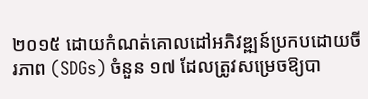២០១៥ ដោយកំណត់គោលដៅអភិវឌ្ឍន៍ប្រកបដោយចីរភាព (SDGs) ចំនួន ១៧ ដែលត្រូវសម្រេចឱ្យបា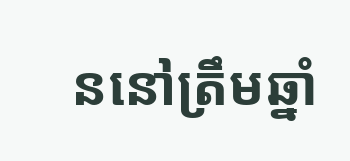ននៅត្រឹមឆ្នាំ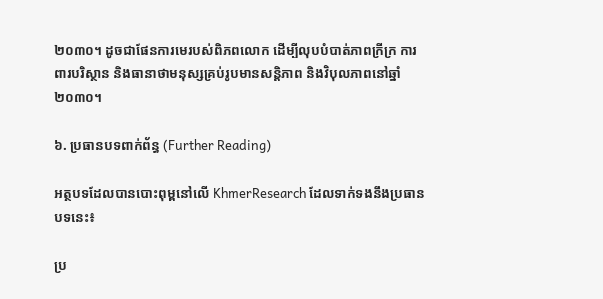២០៣០។ ដូចជាផែនការមេរបស់ពិភពលោក ដើម្បីលុបបំបាត់ភាពក្រីក្រ ការពារបរិស្ថាន និងធានាថាមនុស្សគ្រប់រូបមានសន្តិភាព និងវិបុលភាពនៅឆ្នាំ ២០៣០។

៦. ប្រធានបទពាក់ព័ន្ធ (Further Reading)

អត្ថបទដែលបានបោះពុម្ពនៅលើ KhmerResearch ដែលទាក់ទងនឹងប្រធានបទនេះ៖

ប្រ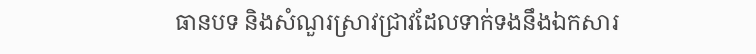ធានបទ និងសំណួរស្រាវជ្រាវដែលទាក់ទងនឹងឯកសារ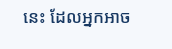នេះ ដែលអ្នកអាច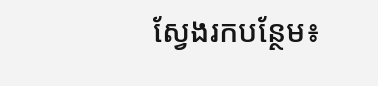ស្វែងរកបន្ថែម៖